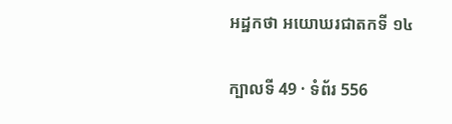អដ្ឋកថា អយោឃរជាតកទី ១៤

ក្បាលទី 49 · ទំព័រ 556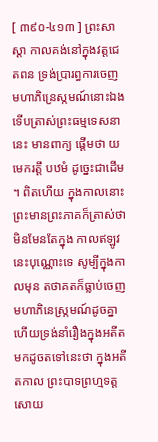[ ៣៩០-៤១៣ ] ព្រះសាស្តា កាលគង់នៅក្នុងវត្តជេតពន ទ្រង់ប្រារព្ធការចេញ មហាភិន្រេស្កមណ៍នោះឯង ទើបត្រាស់ព្រះធម្មទេសនានេះ មានពាក្យ ផ្តើមថា យមេករត្តឹ បឋមំ ដូច្នេះជាដើម ។ ពិតហើយ ក្នុងកាលនោះ ព្រះមានព្រះភាគក៏ត្រាស់ថា មិនមែនតែក្នុង កាលឥឡូវនេះបុណ្ណោះទេ សូម្បីក្នុងកាលមុន តថាគតក៏ធ្លាប់ចេញមហាភិនេស្ក្រមណ៍ដូចគ្នា ហើយទ្រង់នាំរឿងក្នុងអតីតមកដូចតទៅនេះថា ក្នុងអតីតកាល ព្រះបាទព្រហ្មទត្តសោយ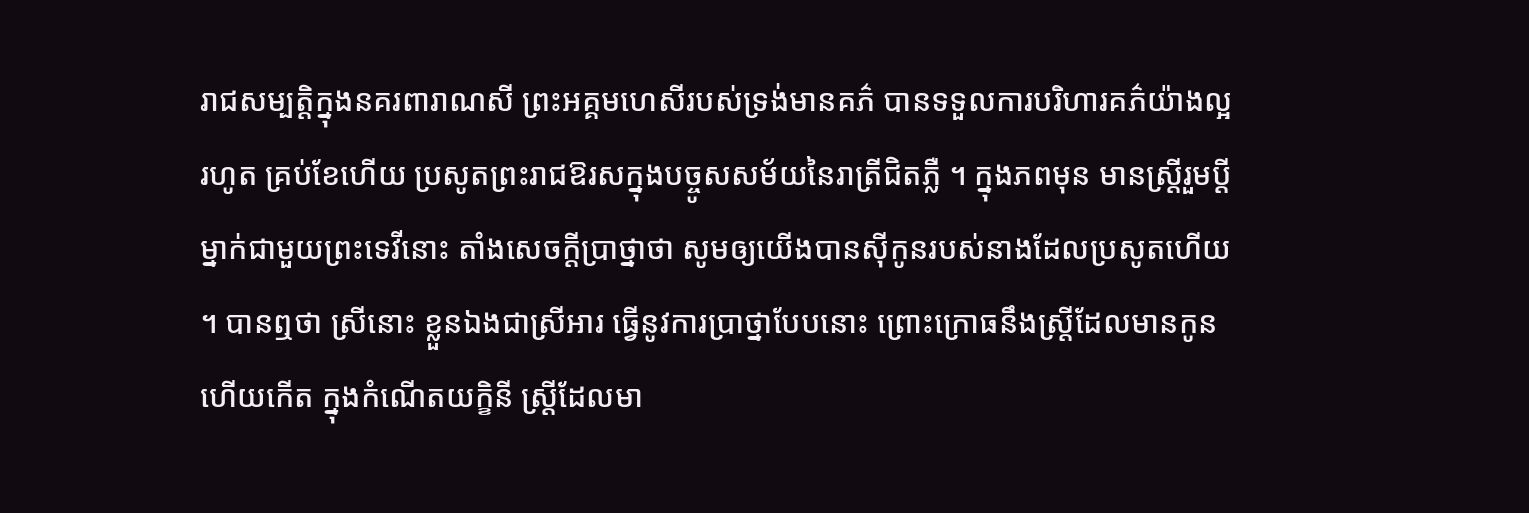រាជសម្បត្តិក្នុងនគរពារាណសី ព្រះអគ្គមហេសីរបស់ទ្រង់មានគភ៌ បានទទួលការបរិហារគភ៌យ៉ាងល្អ រហូត គ្រប់ខែហើយ ប្រសូតព្រះរាជឱរសក្នុងបច្ចូសសម័យនៃរាត្រីជិតភ្លឺ ។ ក្នុងភពមុន មានស្ត្រីរួមប្តីម្នាក់ជាមួយព្រះទេវីនោះ តាំងសេចក្តីប្រាថ្នាថា សូមឲ្យយើងបានស៊ីកូនរបស់នាងដែលប្រសូតហើយ ។ បានឮថា ស្រីនោះ ខ្លួនឯងជាស្រីអារ ធ្វើនូវការប្រាថ្នាបែបនោះ ព្រោះក្រោធនឹងស្ត្រីដែលមានកូន ហើយកើត ក្នុងកំណើតយក្ខិនី ស្ត្រីដែលមា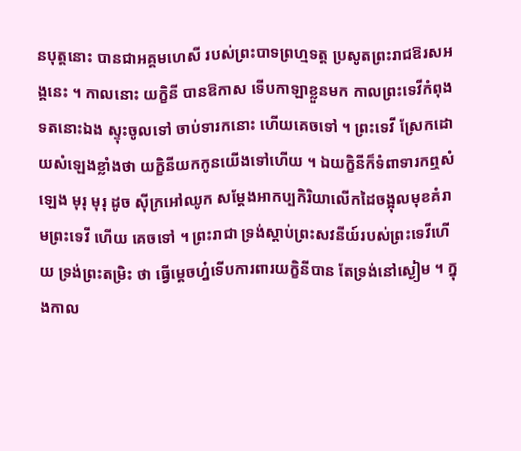នបុត្តនោះ បានជាអគ្គមហេសី របស់ព្រះបាទព្រហ្មទត្ត ប្រសូតព្រះរាជឱរសអង្គនេះ ។ កាលនោះ យក្ខិនី បានឱកាស ទើបកាឡាខ្លួនមក កាលព្រះទេវីកំពុងទតនោះឯង ស្ទុះចូលទៅ ចាប់ទារកនោះ ហើយគេចទៅ ។ ព្រះទេវី ស្រែកដោយសំឡេងខ្លាំងថា យក្ខិនីយកកូនយើងទៅហើយ ។ ឯយក្ខិនីក៏ទំពាទារកឮសំឡេង មុរុ មុរុ ដូច ស៊ីក្រអៅឈូក សម្តែងអាកប្បកិរិយាលើកដៃចង្អុលមុខគំរាមព្រះទេវី ហើយ គេចទៅ ។ ព្រះរាជា ទ្រង់ស្តាប់ព្រះសវនីយ៍របស់ព្រះទេវីហើយ ទ្រង់ព្រះតម្រិះ ថា ធ្វើម្តេចហ្ន៎ទើបការពារយក្ខិនីបាន តែទ្រង់នៅស្ងៀម ។ ក្នុងកាល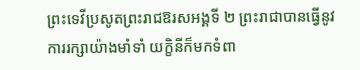ព្រះទេវីប្រសូតព្រះរាជឱរសអង្គទី ២ ព្រះរាជាបានធ្វើនូវការរក្សាយ៉ាងមាំទាំ យក្ខិនីក៏មកទំពា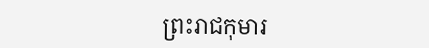ព្រះរាជកុមារ